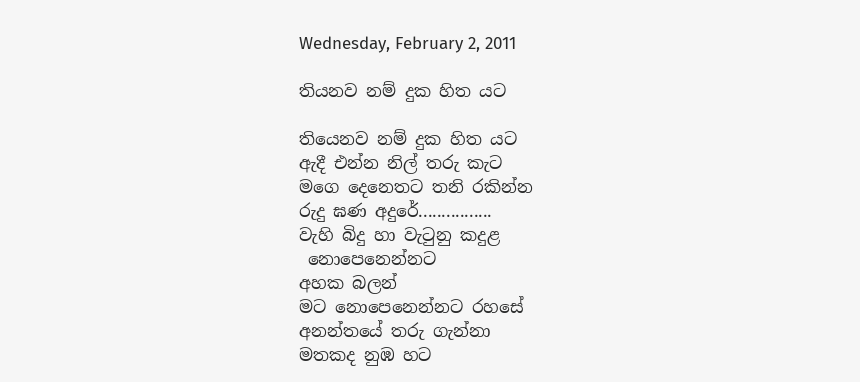Wednesday, February 2, 2011

තියනව නම් දුක හිත යට

තියෙනව නම් දුක හිත යට
ඇදී එන්න නිල් තරු කැට
මගෙ දෙනෙතට තනි රකින්න
රුදු ඝණ අදුරේ................
වැහි බිදු හා වැටුනු කදුළ
 නොපෙනෙන්නට
අහක බලන්
මට නොපෙනෙන්නට රහසේ
අනන්තයේ තරු ගැන්නා
මතකද නුඹ හට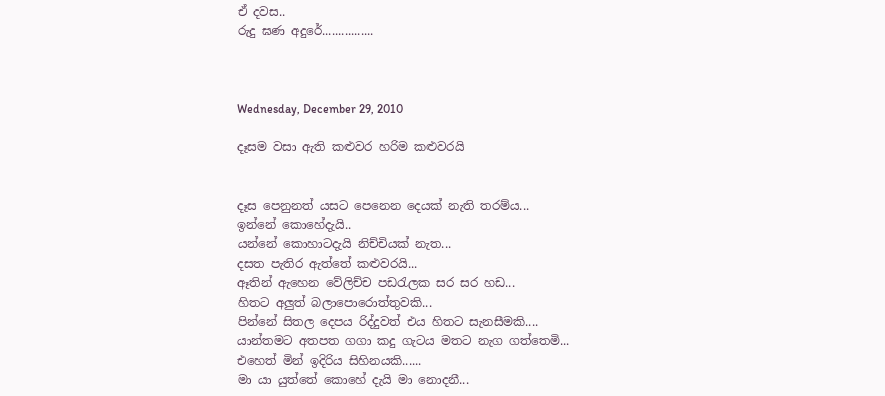ඒ දවස..
රුදු ඝණ අදුරේ................



Wednesday, December 29, 2010

දෑසම වසා ඇති කළුවර හරිම කළුවරයි


දෑස පෙනුනත් යසට පෙනෙන දෙයක් නැති තරම්ය...
ඉන්නේ කොහේදැයි..
යන්නේ කොහාටදැයි නිච්චියක් නැත...
දසත පැතිර ඇත්තේ කළුවරයි...
ඈතින් ඇහෙන වේලිච්ච පඩරැලක සර සර හඩ...
හිතට අලුත් බලාපොරොත්තුවකි...
පින්නේ සිතල දෙපය රිද්දුවත් එය හිතට සැනසීමකි....
යාන්තමට අතපත ගගා කදු ගැටය මතට නැග ගත්තෙමි...
එහෙත් මින් ඉදිරිය සිහිනයකි......
මා යා යුත්තේ කොහේ දැයි මා නොදනී...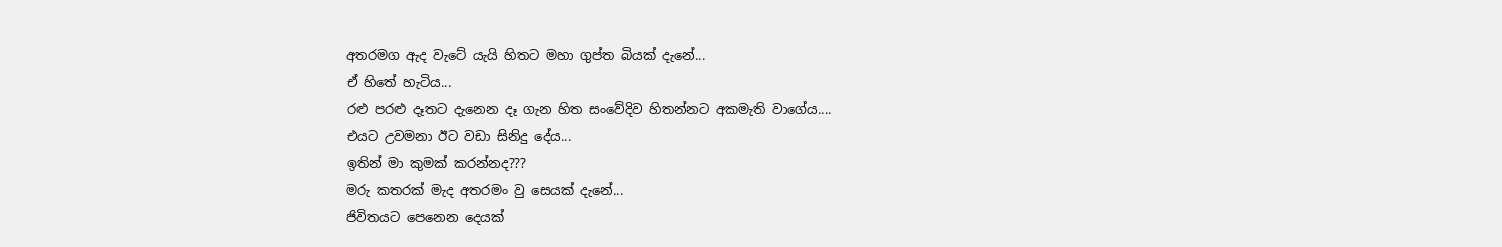අතරමග ඇද වැටේ යැයි හිතට මහා ගුප්ත බියක් දැනේ...
ඒ හිතේ හැටිය...
රළු පරළු දෑතට දැනෙන දෑ ගැන හිත සංවේදිව හිතන්නට අකමැති වාගේය....
එයට උවමනා ඊට වඩා සිනිදු දේය...
ඉතින් මා කුමක් කරන්නද???
මරු කතරක් මැද අතරමං වු සෙයක් දැනේ...
ජිවිතයට පෙනෙන දෙයක්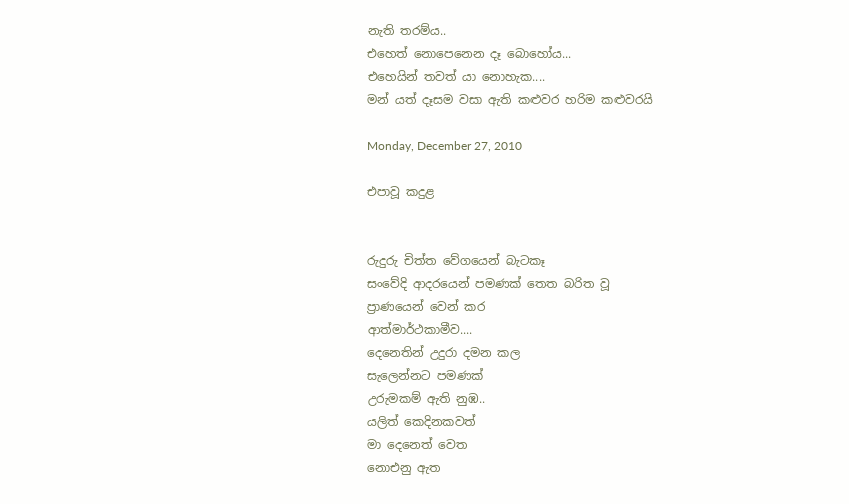නැති තරම්ය..
එහෙත් නොපෙනෙන දෑ බොහෝය...
එහෙයින් තවත් යා නොහැක....
මන් යත් දෑසම වසා ඇති කළුවර හරිම කළුවරයි

Monday, December 27, 2010

එපාවූ කදුළ


රුදුරු චිත්ත වේගයෙන් බැටකෑ
සංවේදි ආදරයෙන් පමණක් තෙත බරිත වූ
ප්‍රාණයෙන් වෙන් කර
ආත්මාර්ථකාමීව....
දෙනෙතින් උදුරා දමන කල
සැලෙන්නට පමණක්
උරුමකම් ඇති නුඹ..
යලිත් කෙදිනකවත්
මා දෙනෙත් වෙත
නොඑනු ඇත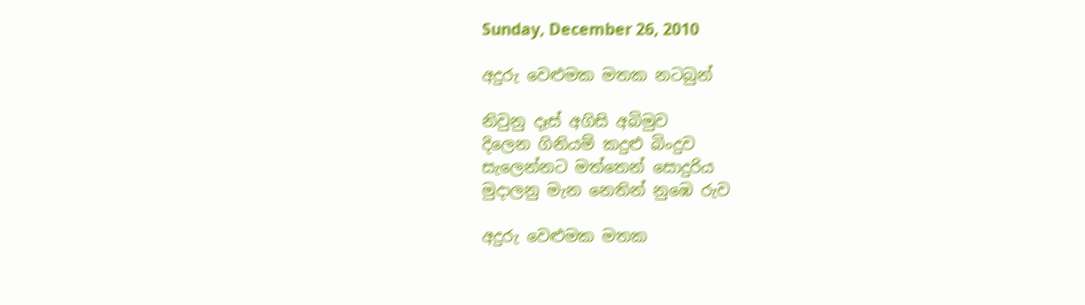Sunday, December 26, 2010

අදුරු වෙළුමක මතක නටබුන්

නිවුනු දෑස් අගිසි අබිමුව
දිලෙන ගිනියම් කදුළු බිංදුව
සැලෙන්නට මත්තෙන් සොදුරිය
මුදාලනු මැන නෙතින් නුඹෙ රුව

අදුරු වෙළුමක මතක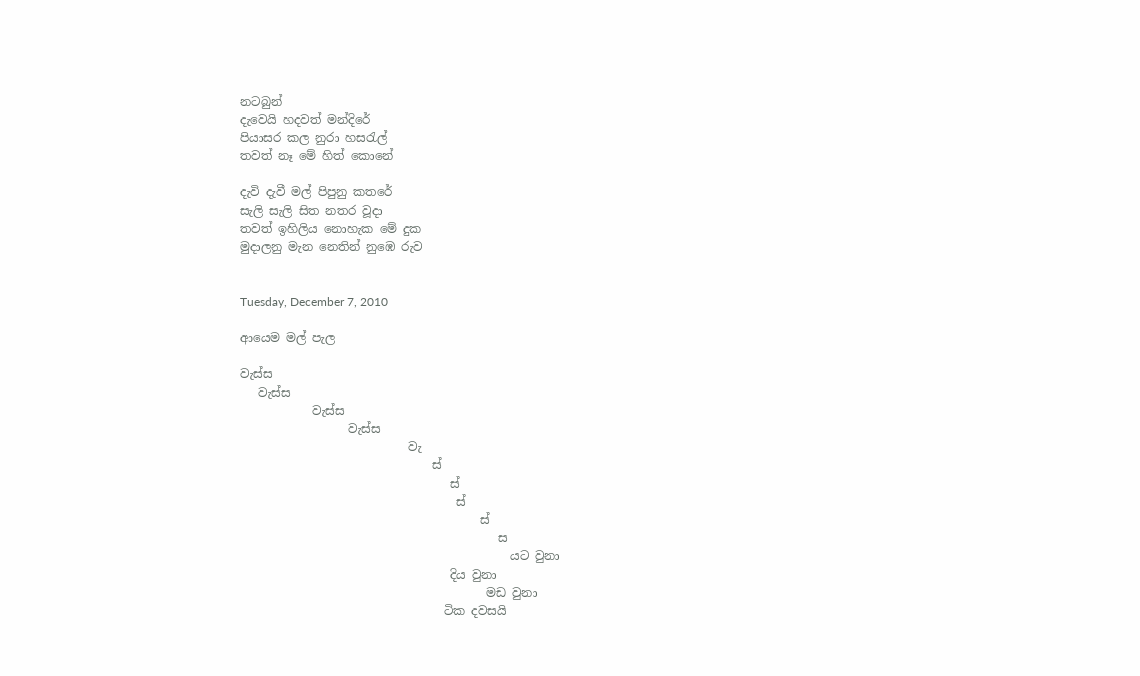නටබුන්
දැවෙයි හදවත් මන්දිරේ
පියාසර කල නුරා හසරැල්
තවත් නෑ මේ හිත් කොනේ

දැවි දැවී මල් පිපුනු කතරේ
සැලි සැලි සිත නතර වූදා
තවත් ඉහිලිය නොහැක මේ දුක
මුදාලනු මැන නෙතින් නුඹෙ රුව


Tuesday, December 7, 2010

ආයෙම මල් පැල

වැස්ස
   වැස්ස
            වැස්ස
                  වැස්ස
                            වැ
                                ස්
                                   ස්
                                    ස්
                                        ස්
                                           ස
                                             යට වුනා
                                   දිය වුනා
                                         මඩ වුනා
                                  ටික දවසයි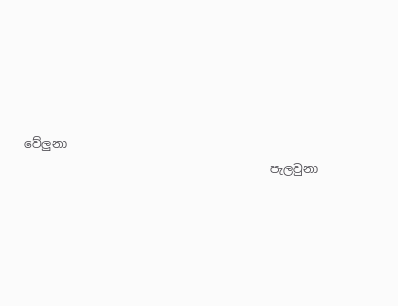වේලුනා
                                         පැලවුනා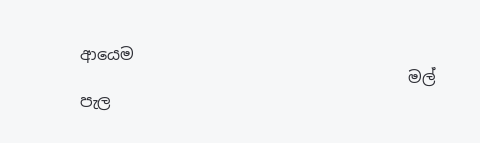ආයෙම
                                         මල් පැල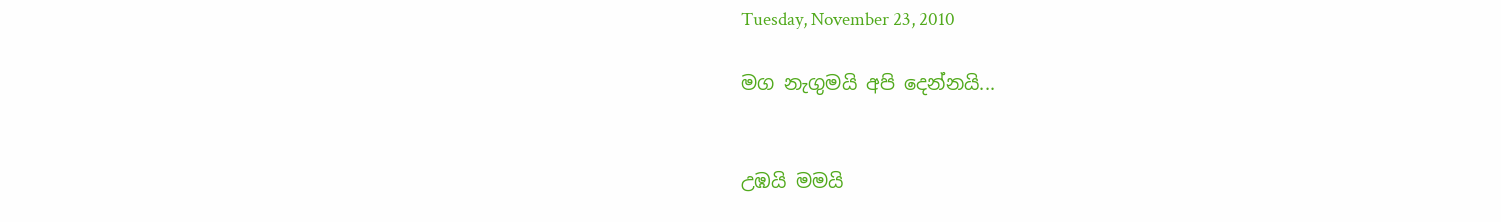Tuesday, November 23, 2010

මග නැගුමයි අපි දෙන්නයි...


උඹයි මමයි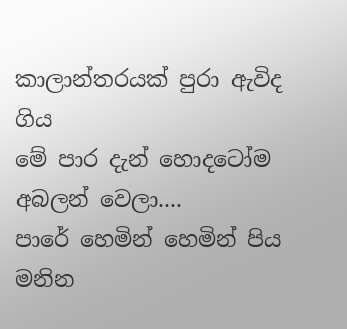කාලාන්තරයක් පුරා ඇවිද ගිය
මේ පාර දැන් හොදටෝම අබලන් වෙලා....
පාරේ හෙමින් හෙමින් පිය මනින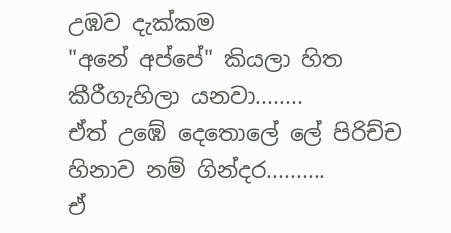උඹව දැක්කම
"අනේ අප්පේ" කියලා හිත කීරීගැහිලා යනවා........                                                                                       ඒත් උඹේ දෙතොලේ ලේ පිරිච්ච හිනාව නම් ගින්දර..........
ඒ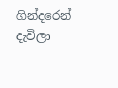ගින්දරෙන් දැවිලා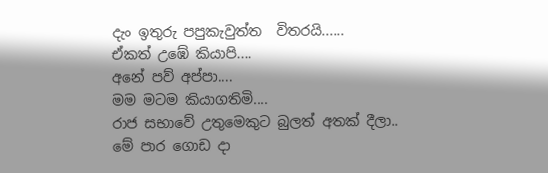දැං ඉතුරු පපුකැවුත්ත  විතරයි......
ඒකත් උඹේ කියාපි....
අනේ පව් අප්පා....
මම මටම කියාගතිමි....
රාජ සභාවේ උතුමෙකුට බුලත් අතක් දීලා..
මේ පාර ගොඩ දා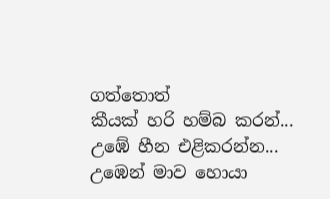ගත්තොත්
කීයක් හරි හම්බ කරන්...
උඹේ හීන එළිකරන්න... උඹෙන් මාව හොයා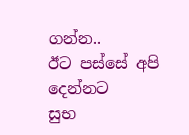ගන්න..
ඊට පස්සේ අපි දෙන්නට
සුභ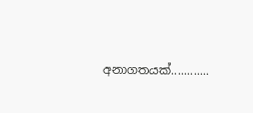අනාගතයක්............